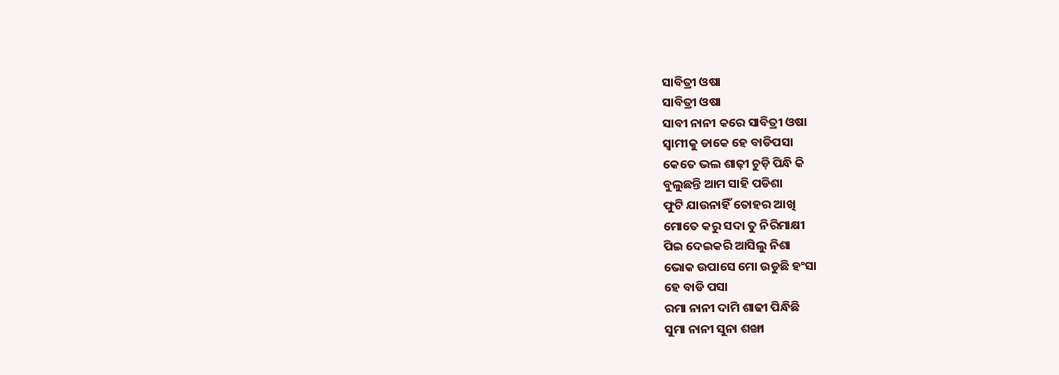ସାବିତ୍ରୀ ଓଷା
ସାବିତ୍ରୀ ଓଷା
ସାବୀ ନାନୀ କରେ ସାବିତ୍ରୀ ଓଷା
ସ୍ୱାମୀକୁ ଡାକେ ହେ ବାଡିପସା
କେତେ ଭଲ ଶାଢ଼ୀ ଚୁଡ଼ି ପିନ୍ଧି କି
ବୁଲୁଛନ୍ତି ଆମ ସାହି ପଡିଶା
ଫୁଟି ଯାଉନାହିଁ ତୋହର ଆଖି
ମୋତେ କରୁ ସଦା ତୁ ନିରିମାକ୍ଷୀ
ପିଇ ଦେଇକରି ଆସିଲୁ ନିଶା
ଭୋକ ଉପାସେ ମୋ ଉଡୁଛି ହଂସା
ହେ ବାଡି ପସା
ରମା ନାନୀ ଦାମି ଶାଢୀ ପିନ୍ଧିଛି
ସୁମା ନାନୀ ସୁନା ଶଙ୍ଖା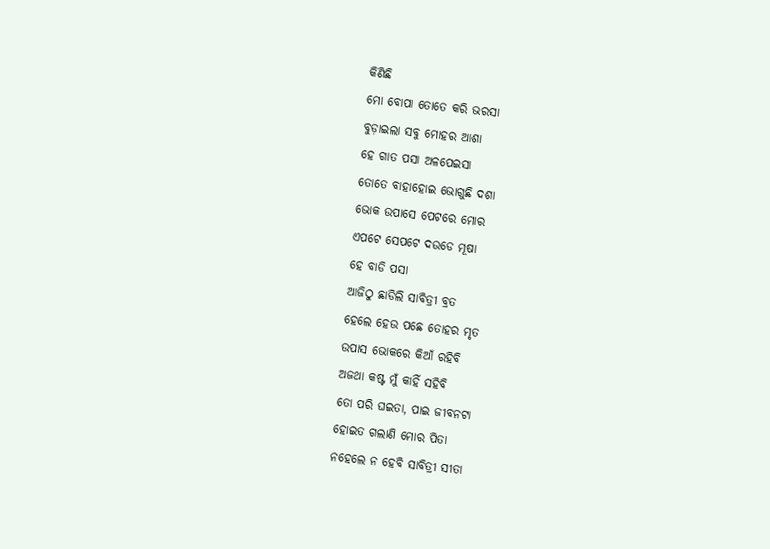କିଣିଛି
ମୋ ବୋପା ତୋତେ କରି ଭରସା
ବୁଡ଼ାଇଲା ସବୁ ମୋହର ଆଶା
ହେ ଗାତ ପସା ଅଳପେଇସା
ତୋତେ ବାହାହୋଇ ଭୋଗୁଛି ଦଶା
ଭୋକ ଉପାସେ ପେଟରେ ମୋର
ଏପଟେ ସେପଟେ ଦଉଡେ ମୂଷା
ହେ ବାଡି ପସା
ଆଜିଠୁ ଛାଡିଲି ସାବିତ୍ରୀ ବ୍ରତ
ହେଲେ ହେଉ ପଛେ ତୋହର ମୃତ
ଉପାସ ଭୋକରେ କିଆଁ ରହିବି
ଅଜଥା କଷ୍ଟ ମୁଁ କାହିଁ ସହିବି
ତୋ ପରି ଘଇତା, ପାଇ ଜୀବନଟା
ହୋଇତ ଗଲାଣି ମୋର ପିତା
ନହେଲେ ନ ହେବି ସାବିତ୍ରୀ ସୀତା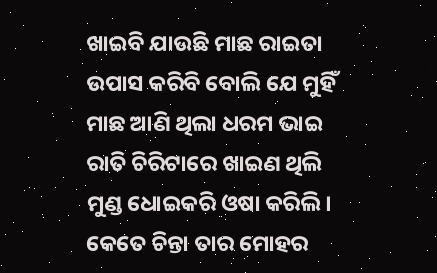ଖାଇବି ଯାଉଛି ମାଛ ରାଇତା
ଉପାସ କରିବି ବୋଲି ଯେ ମୁହିଁ
ମାଛ ଆଣି ଥିଲା ଧରମ ଭାଇ
ରାତି ଚିରିଟାରେ ଖାଇଣ ଥିଲି
ମୁଣ୍ଡ ଧୋଇକରି ଓଷା କରିଲି।
କେତେ ଚିନ୍ତା ତାର ମୋହର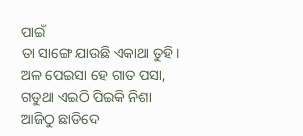ପାଇଁ
ତା ସାଙ୍ଗେ ଯାଉଛି ଏକାଥା ତୁହି।
ଅଳ ପେଇସା ହେ ଗାତ ପସା,
ଗଡୁଥା ଏଇଠି ପିଇକି ନିଶା
ଆଜିଠୁ ଛାଡିଦେ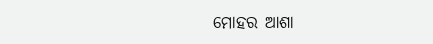ମୋହର ଆଶା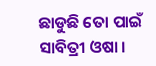ଛାଡୁଛି ତୋ ପାଇଁ ସାବିତ୍ରୀ ଓଷା ।